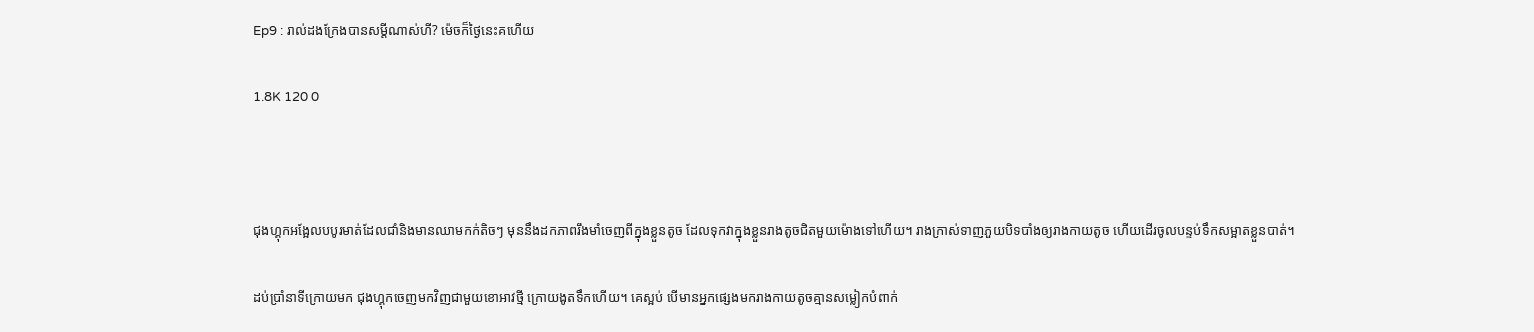Ep9 : រាល់ដងក្រែងបានសម្តីណាស់ហី? ម៉េចក៏ថ្ងៃនេះគហើយ

1.8K 120 0



ជុងហ្គុកអង្អែលបបូរមាត់ដែលជាំនិងមានឈាមកក់តិចៗ មុននឹងដកភាពរឹងមាំចេញពីក្នុងខ្លួនតូច ដែលទុកវាក្នុងខ្លួនរាងតូចជិតមួយម៉ោងទៅហើយ។ រាងក្រាស់ទាញភួយបិទបាំងឲ្យរាងកាយតូច ហើយដើរចូលបន្ទប់ទឹកសម្អាតខ្លួនបាត់។

ដប់ប្រាំនាទីក្រោយមក ជុងហ្គុកចេញមកវិញជាមួយខោអាវថ្មី ក្រោយងូតទឹកហើយ។ គេស្អប់ បើមានអ្នកផ្សេងមករាងកាយតូចគ្មានសម្លៀកបំពាក់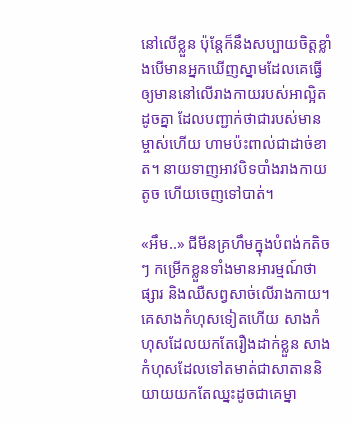នៅលើខ្លួន ប៉ុន្តែក៏នឹងសប្បាយចិត្តខ្លាំងបើមានអ្នកឃើញស្នាមដែលគេធ្វើឲ្យមាននៅលើរាងកាយរបស់អាល្អិតដូចគ្នា ដែលបញ្ជាក់ថាជារបស់មានម្ចាស់ហើយ ហាមប៉ះពាល់ជាដាច់ខាត។ នាយទាញអាវបិទបាំងរាងកាយតូច ហើយចេញទៅបាត់។

«អឹម..» ជីមីនគ្រហឹមក្នុងបំពង់កតិចៗ កម្រើកខ្លួនទាំងមានអារម្មណ៍ថាផ្សារ និងឈឺសព្វសាច់លើរាងកាយ។ គេសាងកំហុសទៀតហើយ សាងកំហុសដែលយកតែរឿងដាក់ខ្លួន សាងកំហុសដែលទៅតមាត់ជាសាតាននិយាយយកតែឈ្នះដូចជាគេម្នា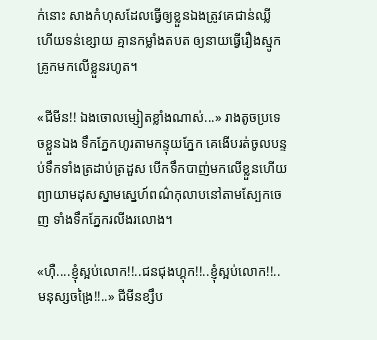ក់នោះ សាងកំហុសដែលធ្វើឲ្យខ្លួនឯងត្រូវគេជាន់ឈ្លី ហើយទន់ខ្សោយ គ្មានកម្លាំងតបត ឲ្យនាយធ្វើរឿងស្មូកគ្រូកមកលើខ្លួនរហូត។

«ជីមីន!! ឯងចោលម្សៀតខ្លាំងណាស់...» រាងតូចប្រទេចខ្លួនឯង ទឹកភ្នែកហូរតាមកន្ទុយភ្នែក គេងើបរត់ចូលបន្ទប់ទឹកទាំងត្រដាប់ត្រដួស បើកទឹកបាញ់មកលើខ្លួនហើយព្យាយាមដុសស្នាមស្នេហ៍ពណ៌កុលាបនៅតាមស្បែកចេញ ទាំងទឹកភ្នែករលីងរលោង។

«ហ៊ឺ....ខ្ញុំស្អប់លោក!!..ជនជុងហ្គុក!!..ខ្ញុំស្អប់លោក!!..មនុស្សចង្រៃ!!..» ជីមីនខ្សឹប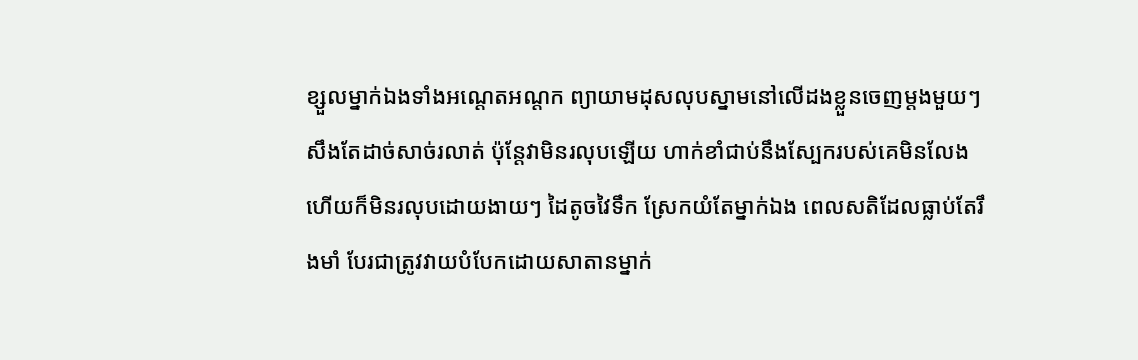ខ្សួលម្នាក់ឯងទាំងអណ្តេតអណ្តក ព្យាយាមដុសលុបស្នាមនៅលើដងខ្លួនចេញម្តងមួយៗសឹងតែដាច់សាច់រលាត់ ប៉ុន្តែវាមិនរលុបឡើយ ហាក់ខាំជាប់នឹងស្បែករបស់គេមិនលែង ហើយក៏មិនរលុបដោយងាយៗ ដៃតូចវៃទឹក ស្រែកយំតែម្នាក់ឯង ពេលសតិដែលធ្លាប់តែរឹងមាំ បែរជាត្រូវវាយបំបែកដោយសាតានម្នាក់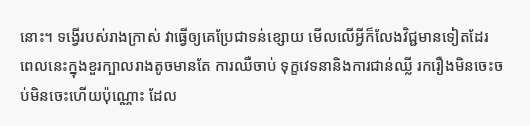នោះ។ ទង្វើរបស់រាងក្រាស់ វាធ្វើឲ្យគេប្រែជាទន់ខ្សោយ មើលលើអ្វីក៏លែងវិជ្ជមានទៀតដែរ ពេលនេះក្នុងខួរក្បាលរាងតូចមានតែ ការឈឺចាប់ ទុក្ខវេទនានិងការជាន់ឈ្លី រករឿងមិនចេះចប់មិនចេះហើយប៉ុណ្ណោះ ដែល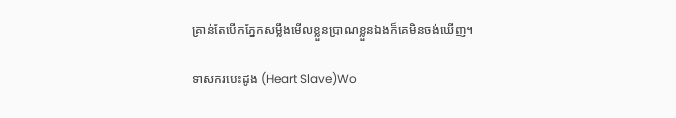គ្រាន់តែបើកភ្នែកសម្លឹងមើលខ្លួនប្រាណខ្លួនឯងក៏គេមិនចង់ឃើញ។

ទាសករបេះដូង (Heart Slave)Wo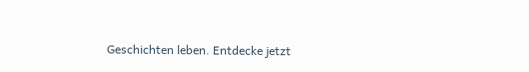Geschichten leben. Entdecke jetzt